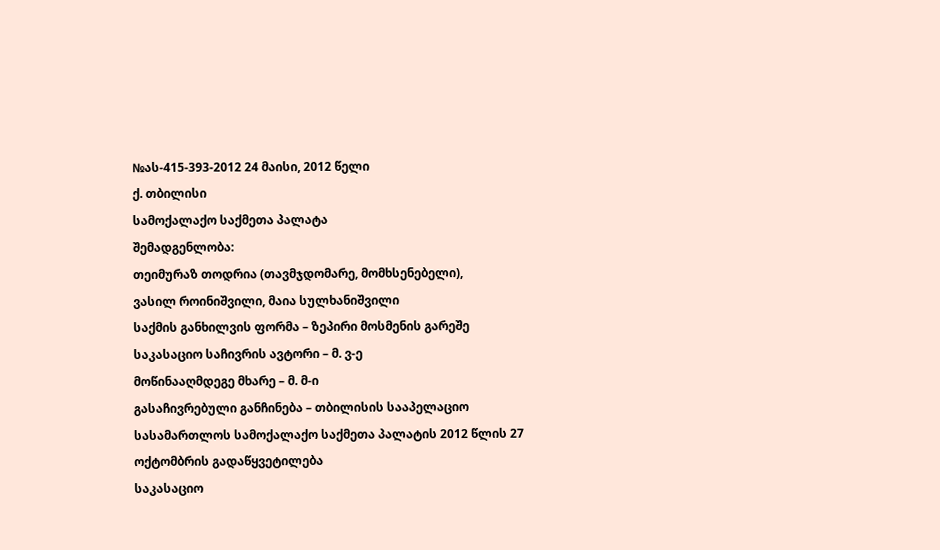№ას-415-393-2012 24 მაისი, 2012 წელი
ქ. თბილისი
სამოქალაქო საქმეთა პალატა
შემადგენლობა:
თეიმურაზ თოდრია (თავმჯდომარე, მომხსენებელი),
ვასილ როინიშვილი, მაია სულხანიშვილი
საქმის განხილვის ფორმა – ზეპირი მოსმენის გარეშე
საკასაციო საჩივრის ავტორი – მ. ვ-ე
მოწინააღმდეგე მხარე – მ. მ-ი
გასაჩივრებული განჩინება – თბილისის სააპელაციო სასამართლოს სამოქალაქო საქმეთა პალატის 2012 წლის 27 ოქტომბრის გადაწყვეტილება
საკასაციო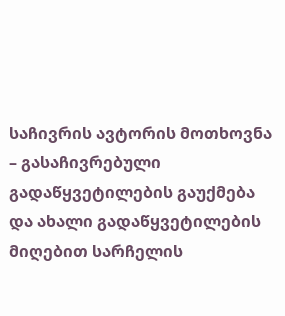საჩივრის ავტორის მოთხოვნა – გასაჩივრებული გადაწყვეტილების გაუქმება და ახალი გადაწყვეტილების მიღებით სარჩელის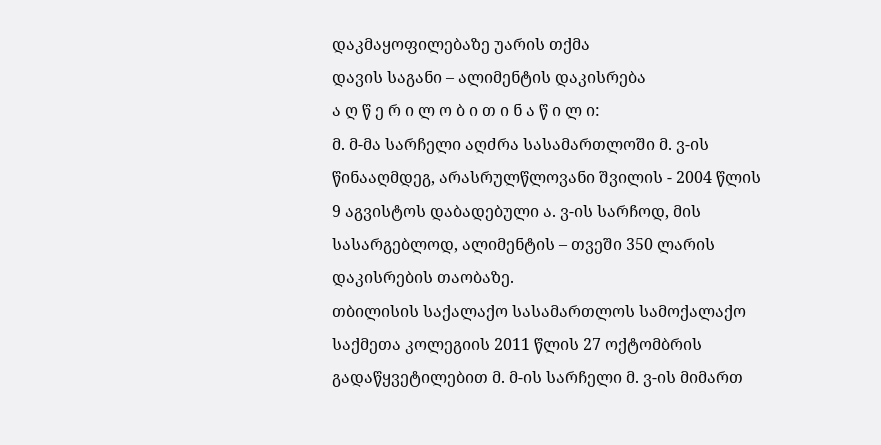დაკმაყოფილებაზე უარის თქმა
დავის საგანი – ალიმენტის დაკისრება
ა ღ წ ე რ ი ლ ო ბ ი თ ი ნ ა წ ი ლ ი:
მ. მ-მა სარჩელი აღძრა სასამართლოში მ. ვ-ის წინააღმდეგ, არასრულწლოვანი შვილის - 2004 წლის 9 აგვისტოს დაბადებული ა. ვ-ის სარჩოდ, მის სასარგებლოდ, ალიმენტის – თვეში 350 ლარის დაკისრების თაობაზე.
თბილისის საქალაქო სასამართლოს სამოქალაქო საქმეთა კოლეგიის 2011 წლის 27 ოქტომბრის გადაწყვეტილებით მ. მ-ის სარჩელი მ. ვ-ის მიმართ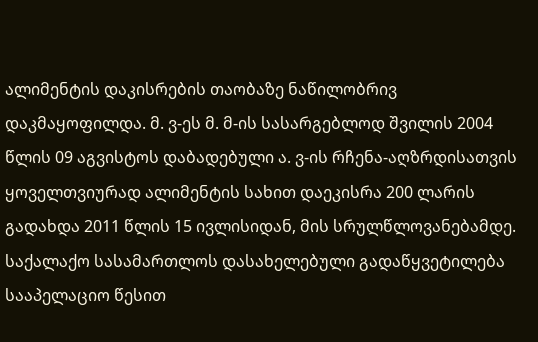ალიმენტის დაკისრების თაობაზე ნაწილობრივ დაკმაყოფილდა. მ. ვ-ეს მ. მ-ის სასარგებლოდ შვილის 2004 წლის 09 აგვისტოს დაბადებული ა. ვ-ის რჩენა-აღზრდისათვის ყოველთვიურად ალიმენტის სახით დაეკისრა 200 ლარის გადახდა 2011 წლის 15 ივლისიდან, მის სრულწლოვანებამდე.
საქალაქო სასამართლოს დასახელებული გადაწყვეტილება სააპელაციო წესით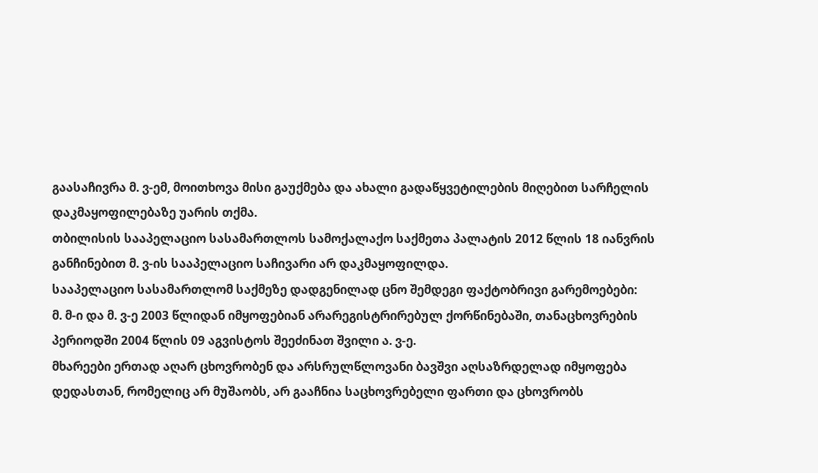გაასაჩივრა მ. ვ-ემ, მოითხოვა მისი გაუქმება და ახალი გადაწყვეტილების მიღებით სარჩელის დაკმაყოფილებაზე უარის თქმა.
თბილისის სააპელაციო სასამართლოს სამოქალაქო საქმეთა პალატის 2012 წლის 18 იანვრის განჩინებით მ. ვ-ის სააპელაციო საჩივარი არ დაკმაყოფილდა.
სააპელაციო სასამართლომ საქმეზე დადგენილად ცნო შემდეგი ფაქტობრივი გარემოებები:
მ. მ-ი და მ. ვ-ე 2003 წლიდან იმყოფებიან არარეგისტრირებულ ქორწინებაში, თანაცხოვრების პერიოდში 2004 წლის 09 აგვისტოს შეეძინათ შვილი ა. ვ-ე.
მხარეები ერთად აღარ ცხოვრობენ და არსრულწლოვანი ბავშვი აღსაზრდელად იმყოფება დედასთან, რომელიც არ მუშაობს, არ გააჩნია საცხოვრებელი ფართი და ცხოვრობს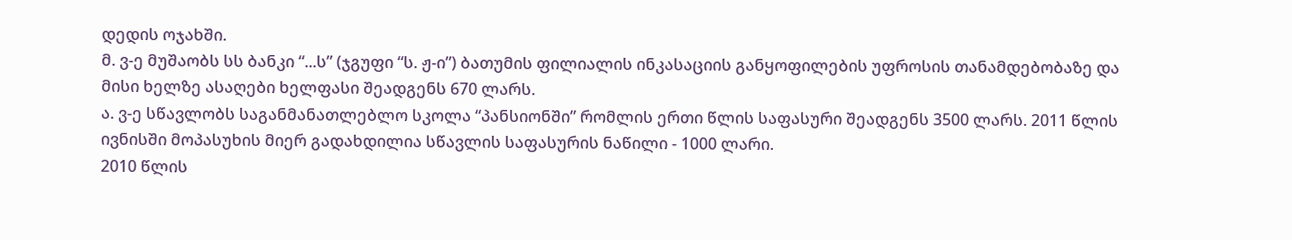დედის ოჯახში.
მ. ვ-ე მუშაობს სს ბანკი “...ს” (ჯგუფი “ს. ჟ-ი”) ბათუმის ფილიალის ინკასაციის განყოფილების უფროსის თანამდებობაზე და მისი ხელზე ასაღები ხელფასი შეადგენს 670 ლარს.
ა. ვ-ე სწავლობს საგანმანათლებლო სკოლა “პანსიონში” რომლის ერთი წლის საფასური შეადგენს 3500 ლარს. 2011 წლის ივნისში მოპასუხის მიერ გადახდილია სწავლის საფასურის ნაწილი - 1000 ლარი.
2010 წლის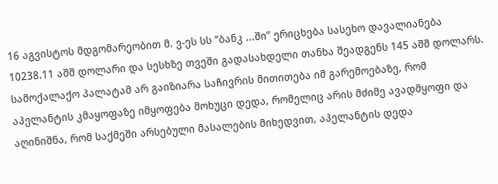16 აგვისტოს მდგომარეობით მ. ვ-ეს სს “ბანკ ...ში” ერიცხება სასეხო დავალიანება 10238.11 აშშ დოლარი და სესხზე თვეში გადასახდელი თანხა შეადგენს 145 აშშ დოლარს.
სამოქალაქო პალატამ არ გაიზიარა საჩივრის მითითება იმ გარემოებაზე, რომ აპელანტის კმაყოფაზე იმყოფება მოხუცი დედა, რომელიც არის მძიმე ავადმყოფი და აღინიშნა, რომ საქმეში არსებული მასალების მიხედვით, აპელანტის დედა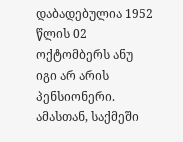დაბადებულია 1952 წლის 02 ოქტომბერს ანუ იგი არ არის პენსიონერი. ამასთან, საქმეში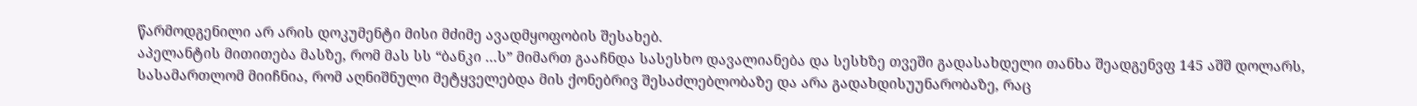წარმოდგენილი არ არის დოკუმენტი მისი მძიმე ავადმყოფობის შესახებ.
აპელანტის მითითება მასზე, რომ მას სს “ბანკი ...ს” მიმართ გააჩნდა სასესხო დავალიანება და სესხზე თვეში გადასახდელი თანხა შეადგენვფ 145 აშშ დოლარს, სასამართლომ მიიჩნია, რომ აღნიშნული მეტყველებდა მის ქონებრივ შესაძლებლობაზე და არა გადახდისუუნარობაზე, რაც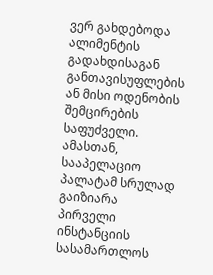ვერ გახდებოდა ალიმენტის გადახდისაგან განთავისუფლების ან მისი ოდენობის შემცირების საფუძველი. ამასთან, სააპელაციო პალატამ სრულად გაიზიარა პირველი ინსტანციის სასამართლოს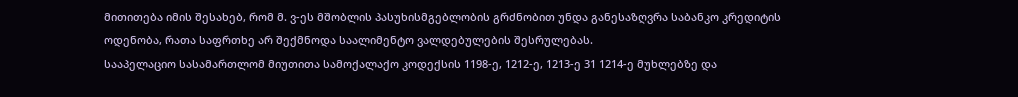მითითება იმის შესახებ, რომ მ. ვ-ეს მშობლის პასუხისმგებლობის გრძნობით უნდა განესაზღვრა საბანკო კრედიტის ოდენობა, რათა საფრთხე არ შექმნოდა საალიმენტო ვალდებულების შესრულებას.
სააპელაციო სასამართლომ მიუთითა სამოქალაქო კოდექსის 1198-ე, 1212-ე, 1213-ე 31 1214-ე მუხლებზე და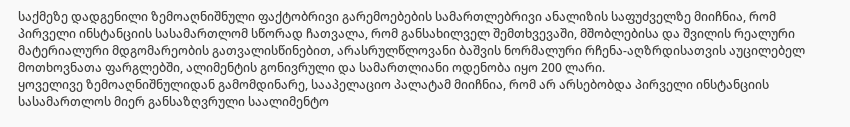საქმეზე დადგენილი ზემოაღნიშნული ფაქტობრივი გარემოებების სამართლებრივი ანალიზის საფუძველზე მიიჩნია, რომ პირველი ინსტანციის სასამართლომ სწორად ჩათვალა, რომ განსახილველ შემთხვევაში, მშობლებისა და შვილის რეალური მატერიალური მდგომარეობის გათვალისწინებით, არასრულწლოვანი ბაშვის ნორმალური რჩენა-აღზრდისათვის აუცილებელ მოთხოვნათა ფარგლებში, ალიმენტის გონივრული და სამართლიანი ოდენობა იყო 200 ლარი.
ყოველივე ზემოაღნიშნულიდან გამომდინარე, სააპელაციო პალატამ მიიჩნია, რომ არ არსებობდა პირველი ინსტანციის სასამართლოს მიერ განსაზღვრული საალიმენტო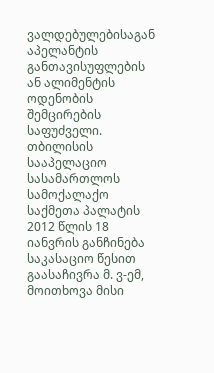ვალდებულებისაგან აპელანტის განთავისუფლების ან ალიმენტის ოდენობის შემცირების საფუძველი.
თბილისის სააპელაციო სასამართლოს სამოქალაქო საქმეთა პალატის 2012 წლის 18 იანვრის განჩინება საკასაციო წესით გაასაჩივრა მ. ვ-ემ, მოითხოვა მისი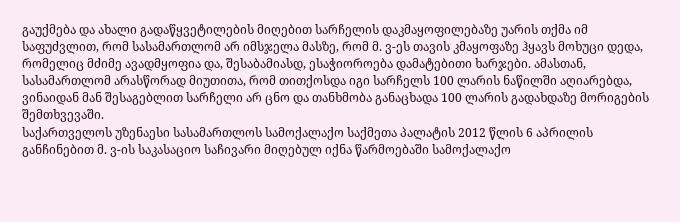გაუქმება და ახალი გადაწყვეტილების მიღებით სარჩელის დაკმაყოფილებაზე უარის თქმა იმ საფუძვლით, რომ სასამართლომ არ იმსჯელა მასზე, რომ მ. ვ-ეს თავის კმაყოფაზე ჰყავს მოხუცი დედა, რომელიც მძიმე ავადმყოფია და, შესაბამიასდ, ესაჭიოროება დამატებითი ხარჯები. ამასთან, სასამართლომ არასწორად მიუთითა, რომ თითქოსდა იგი სარჩელს 100 ლარის ნაწილში აღიარებდა, ვინაიდან მან შესაგებლით სარჩელი არ ცნო და თანხმობა განაცხადა 100 ლარის გადახდაზე მორიგების შემთხვევაში.
საქართველოს უზენაესი სასამართლოს სამოქალაქო საქმეთა პალატის 2012 წლის 6 აპრილის განჩინებით მ. ვ-ის საკასაციო საჩივარი მიღებულ იქნა წარმოებაში სამოქალაქო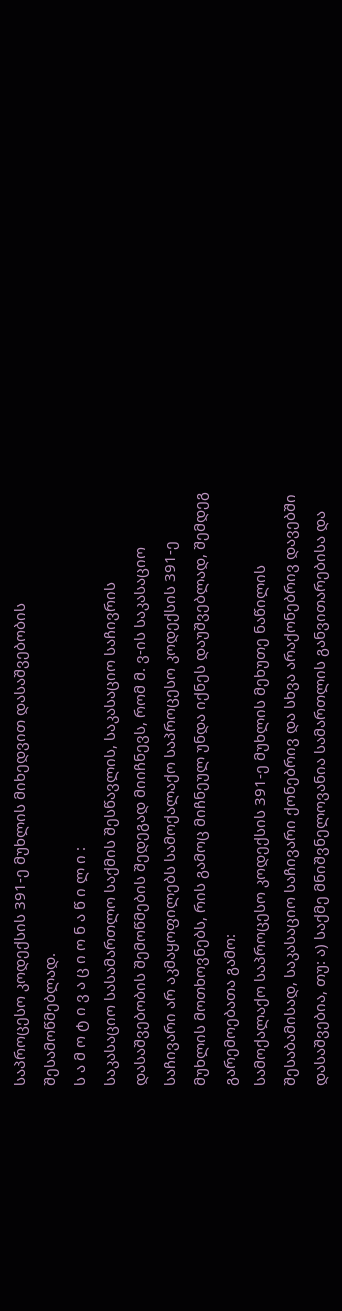საპროცესო კოდექსის 391-ე მუხლის მიხედვით დასაშვებობის შესამოწმებლად.
ს ა მ ო ტ ი ვ ა ც ი ო ნ ა წ ი ლ ი :
საკასაციო სასამართლო საქმის შესწავლის, საკასაციო საჩივრის დასაშვებობის შემოწმების შედეგად მიიჩნევს, რომ მ. ვ-ის საკასაციო საჩივარი არ აკმაყოფილებს სამოქალაქო საპროცესო კოდექსის 391-ე მუხლის მოთხოვნებს, რის გამოც მიჩნეულ უნდა იქნეს დაუშვებლად, შემდეგ გარემოებათა გამო:
სამოქალაქო საპროცესო კოდექსის 391-ე მუხლის მეხუთე ნაწილის შესაბამისად, საკასაციო საჩივარი ქონებრივ და სხვა არაქონებრივ დავებში დასაშვებია, თუ: ა) საქმე მნიშვნელოვანია სამართლის განვითარებისა და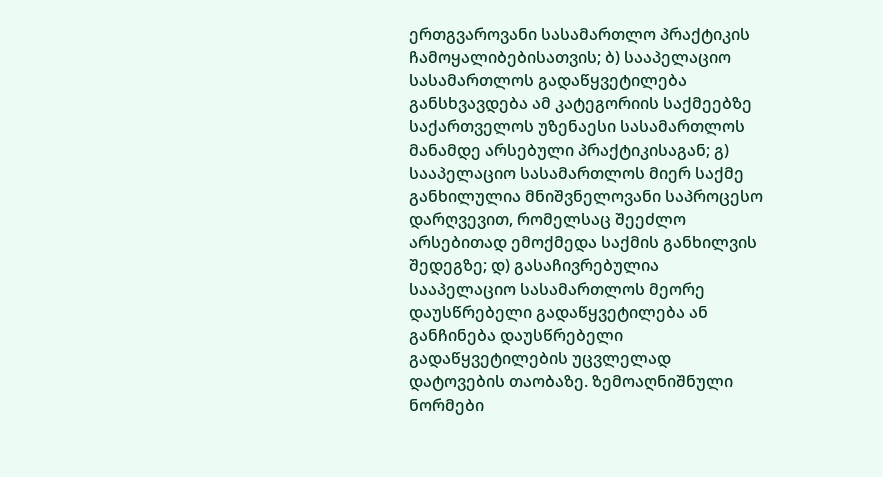ერთგვაროვანი სასამართლო პრაქტიკის ჩამოყალიბებისათვის; ბ) სააპელაციო სასამართლოს გადაწყვეტილება განსხვავდება ამ კატეგორიის საქმეებზე საქართველოს უზენაესი სასამართლოს მანამდე არსებული პრაქტიკისაგან; გ) სააპელაციო სასამართლოს მიერ საქმე განხილულია მნიშვნელოვანი საპროცესო დარღვევით, რომელსაც შეეძლო არსებითად ემოქმედა საქმის განხილვის შედეგზე; დ) გასაჩივრებულია სააპელაციო სასამართლოს მეორე დაუსწრებელი გადაწყვეტილება ან განჩინება დაუსწრებელი გადაწყვეტილების უცვლელად დატოვების თაობაზე. ზემოაღნიშნული ნორმები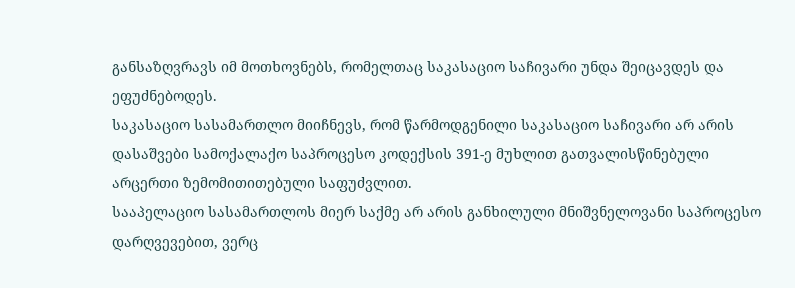განსაზღვრავს იმ მოთხოვნებს, რომელთაც საკასაციო საჩივარი უნდა შეიცავდეს და ეფუძნებოდეს.
საკასაციო სასამართლო მიიჩნევს, რომ წარმოდგენილი საკასაციო საჩივარი არ არის დასაშვები სამოქალაქო საპროცესო კოდექსის 391-ე მუხლით გათვალისწინებული არცერთი ზემომითითებული საფუძვლით.
სააპელაციო სასამართლოს მიერ საქმე არ არის განხილული მნიშვნელოვანი საპროცესო დარღვევებით, ვერც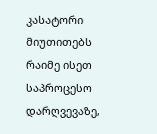კასატორი მიუთითებს რაიმე ისეთ საპროცესო დარღვევაზე,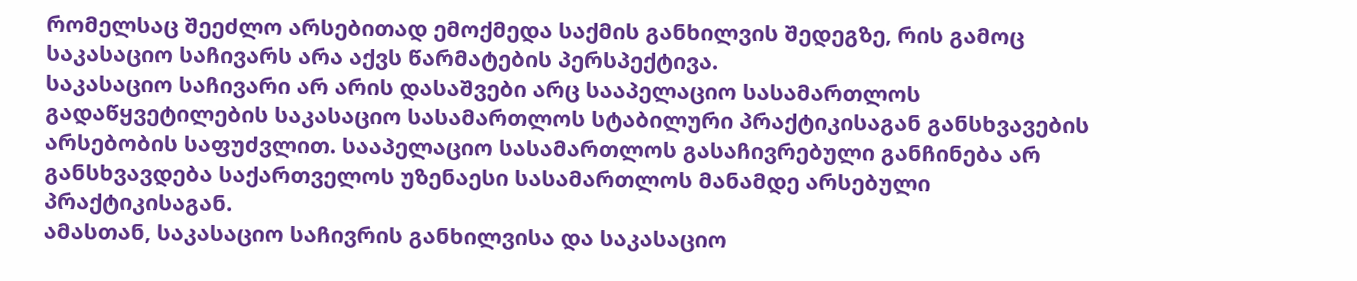რომელსაც შეეძლო არსებითად ემოქმედა საქმის განხილვის შედეგზე, რის გამოც საკასაციო საჩივარს არა აქვს წარმატების პერსპექტივა.
საკასაციო საჩივარი არ არის დასაშვები არც სააპელაციო სასამართლოს გადაწყვეტილების საკასაციო სასამართლოს სტაბილური პრაქტიკისაგან განსხვავების არსებობის საფუძვლით. სააპელაციო სასამართლოს გასაჩივრებული განჩინება არ განსხვავდება საქართველოს უზენაესი სასამართლოს მანამდე არსებული პრაქტიკისაგან.
ამასთან, საკასაციო საჩივრის განხილვისა და საკასაციო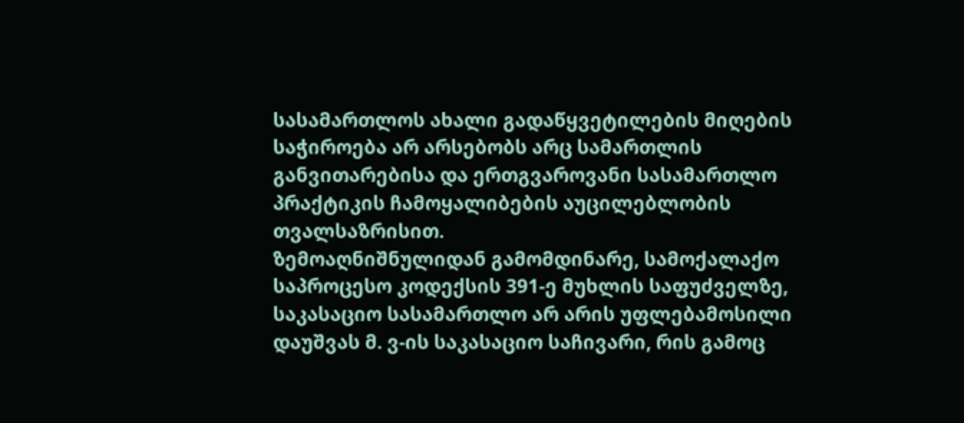სასამართლოს ახალი გადაწყვეტილების მიღების საჭიროება არ არსებობს არც სამართლის განვითარებისა და ერთგვაროვანი სასამართლო პრაქტიკის ჩამოყალიბების აუცილებლობის თვალსაზრისით.
ზემოაღნიშნულიდან გამომდინარე, სამოქალაქო საპროცესო კოდექსის 391-ე მუხლის საფუძველზე, საკასაციო სასამართლო არ არის უფლებამოსილი დაუშვას მ. ვ-ის საკასაციო საჩივარი, რის გამოც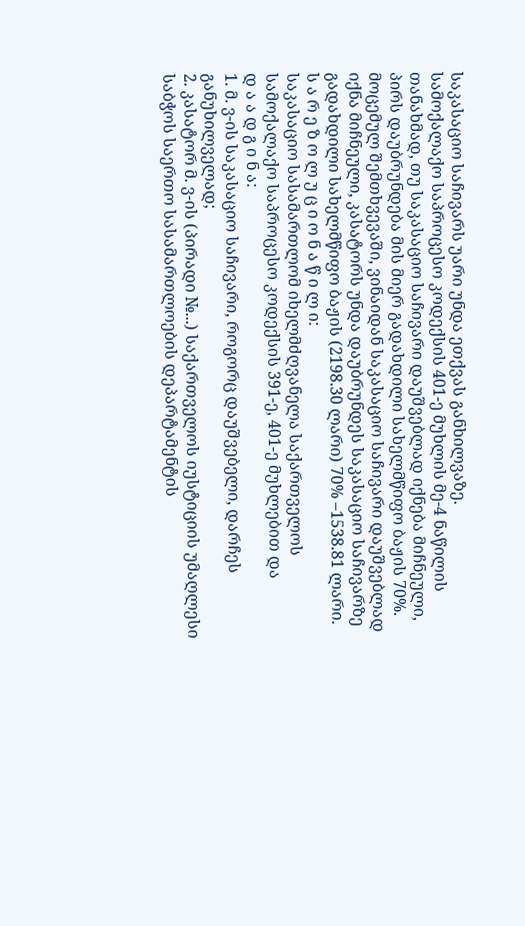საკასაციო საჩივარს უარი უნდა ეთქვას განხილვაზე.
სამოქალაქო საპროცესო კოდექსის 401-ე მუხლის მე-4 ნაწილის თანახმად, თუ საკასაციო საჩივარი დაუშვებლად იქნება მიჩნეული, პირს დაუბრუნდება მის მიერ გადახდილი სახელმწიფო ბაჟის 70%. მოცემულ შემთხვევაში, ვინაიდან საკასაციო საჩივარი დაუშვებლად იქნა მიჩნეული, კასატორს უნდა დაუბრუნდეს საკასაციო საჩივარზე გადახდილი სახელმწიფო ბაჟის (2198.30 ლარი) 70% –1538.81 ლარი.
ს ა რ ე ზ ო ლ უ ც ი ო ნ ა წ ი ლ ი:
საკასაციო სასამართლომ იხელმძღვანელა საქართველოს სამოქალაქო საპროცესო კოდექსის 391-ე, 401-ე მუხლებით და
დ ა ა დ გ ი ნ ა:
1. მ. ვ-ის საკასაციო საჩივარი, როგორც დაუშვებელი, დარჩეს განუხილველად;
2. კასატორ მ. ვ-ის (პირადი №...) საქართველოს იუსტიციის უმაღლესი საბჭოს საერთო სასამართლოების დეპარტამენტის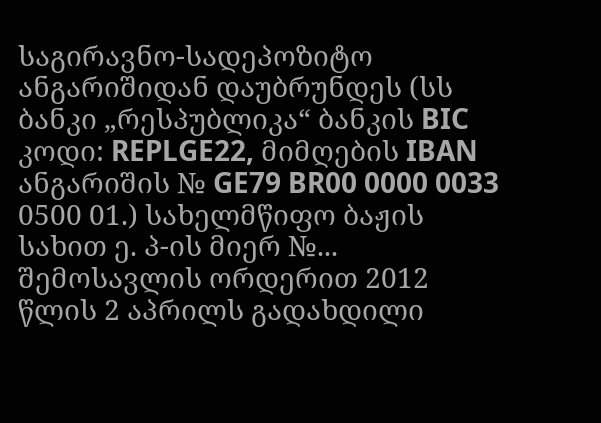საგირავნო-სადეპოზიტო ანგარიშიდან დაუბრუნდეს (სს ბანკი „რესპუბლიკა“ ბანკის BIC კოდი: REPLGE22, მიმღების IBAN ანგარიშის № GE79 BR00 0000 0033 0500 01.) სახელმწიფო ბაჟის სახით ე. პ-ის მიერ №... შემოსავლის ორდერით 2012 წლის 2 აპრილს გადახდილი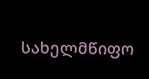სახელმწიფო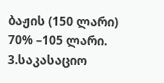ბაჟის (150 ლარი) 70% –105 ლარი.
3.საკასაციო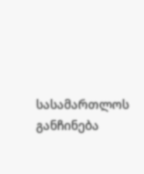სასამართლოს განჩინება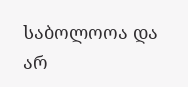საბოლოოა და არ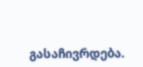გასაჩივრდება.